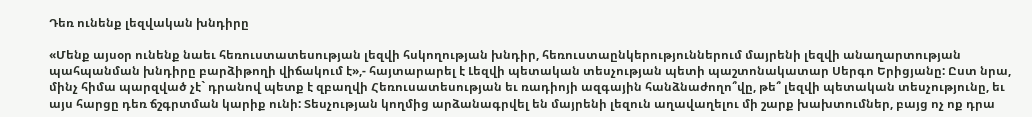Դեռ ունենք լեզվական խնդիրը

«Մենք այսօր ունենք նաեւ հեռուստատեսության լեզվի հսկողության խնդիր, հեռուստաընկերություններում մայրենի լեզվի անաղարտության պահպանման խնդիրը բարձիթողի վիճակում է»,- հայտարարել է Լեզվի պետական տեսչության պետի պաշտոնակատար Սերգո Երիցյանը: Ըստ նրա, մինչ հիմա պարզված չէ` դրանով պետք է զբաղվի Հեռուսատեսության եւ ռադիոյի ազգային հանձնաժողո՞վը, թե՞ լեզվի պետական տեսչությունը, եւ այս հարցը դեռ ճշգրտման կարիք ունի: Տեսչության կողմից արձանագրվել են մայրենի լեզուն աղավաղելու մի շարք խախտումներ, բայց ոչ ոք դրա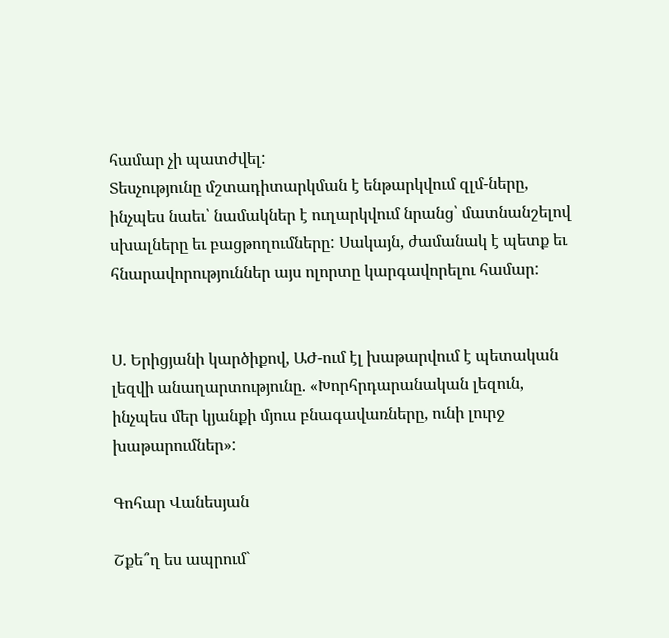համար չի պատժվել:
Տեսչությունը մշտադիտարկման է ենթարկվում զլմ-ները, ինչպես նաեւ՝ նամակներ է ուղարկվում նրանց՝ մատնանշելով սխալները եւ բացթողումները: Սակայն, ժամանակ է պետք եւ հնարավորություններ այս ոլորտը կարգավորելու համար:


Ս. Երիցյանի կարծիքով, ԱԺ-ում էլ խաթարվում է պետական լեզվի անաղարտությունը. «Խորհրդարանական լեզուն, ինչպես մեր կյանքի մյուս բնագավառները, ունի լուրջ խաթարումներ»:

Գոհար Վանեսյան

Շքե՞ղ ես ապրում`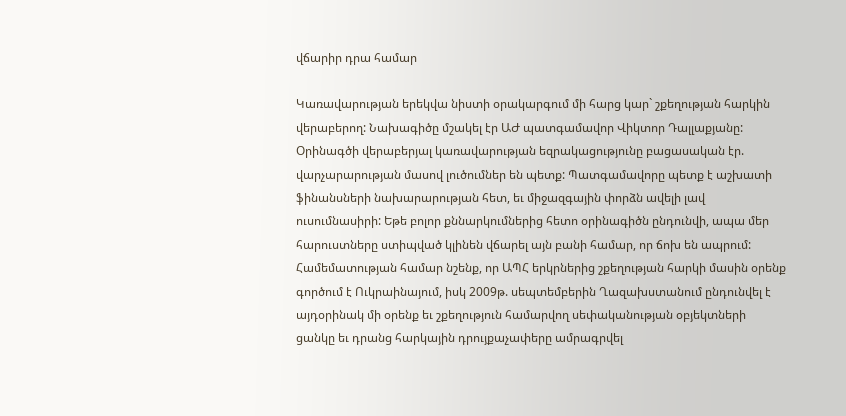վճարիր դրա համար

Կառավարության երեկվա նիստի օրակարգում մի հարց կար` շքեղության հարկին վերաբերող: Նախագիծը մշակել էր ԱԺ պատգամավոր Վիկտոր Դալլաքյանը: Օրինագծի վերաբերյալ կառավարության եզրակացությունը բացասական էր. վարչարարության մասով լուծումներ են պետք: Պատգամավորը պետք է աշխատի ֆինանսների նախարարության հետ, եւ միջազգային փորձն ավելի լավ ուսումնասիրի: Եթե բոլոր քննարկումներից հետո օրինագիծն ընդունվի, ապա մեր հարուստները ստիպված կլինեն վճարել այն բանի համար, որ ճոխ են ապրում:
Համեմատության համար նշենք, որ ԱՊՀ երկրներից շքեղության հարկի մասին օրենք գործում է Ուկրաինայում, իսկ 2009թ. սեպտեմբերին Ղազախստանում ընդունվել է այդօրինակ մի օրենք եւ շքեղություն համարվող սեփականության օբյեկտների ցանկը եւ դրանց հարկային դրույքաչափերը ամրագրվել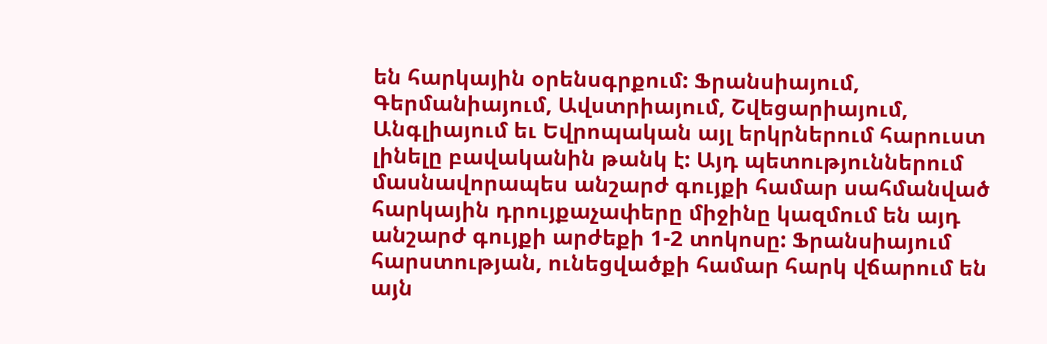են հարկային օրենսգրքում: Ֆրանսիայում, Գերմանիայում, Ավստրիայում, Շվեցարիայում, Անգլիայում եւ Եվրոպական այլ երկրներում հարուստ լինելը բավականին թանկ է: Այդ պետություններում մասնավորապես անշարժ գույքի համար սահմանված հարկային դրույքաչափերը միջինը կազմում են այդ անշարժ գույքի արժեքի 1-2 տոկոսը: Ֆրանսիայում հարստության, ունեցվածքի համար հարկ վճարում են այն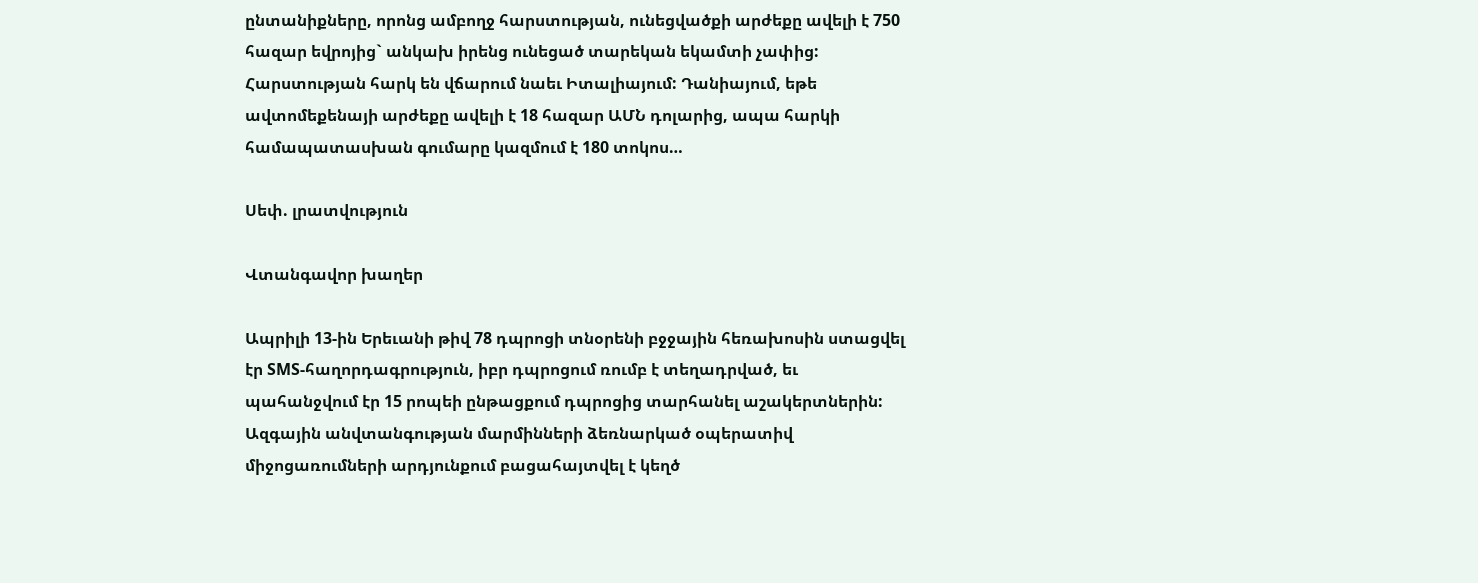ընտանիքները, որոնց ամբողջ հարստության, ունեցվածքի արժեքը ավելի է 750 հազար եվրոյից` անկախ իրենց ունեցած տարեկան եկամտի չափից: Հարստության հարկ են վճարում նաեւ Իտալիայում: Դանիայում, եթե ավտոմեքենայի արժեքը ավելի է 18 հազար ԱՄՆ դոլարից, ապա հարկի համապատասխան գումարը կազմում է 180 տոկոս…

Սեփ. լրատվություն

Վտանգավոր խաղեր

Ապրիլի 13-ին Երեւանի թիվ 78 դպրոցի տնօրենի բջջային հեռախոսին ստացվել էր SMS-հաղորդագրություն, իբր դպրոցում ռումբ է տեղադրված, եւ պահանջվում էր 15 րոպեի ընթացքում դպրոցից տարհանել աշակերտներին:
Ազգային անվտանգության մարմինների ձեռնարկած օպերատիվ միջոցառումների արդյունքում բացահայտվել է կեղծ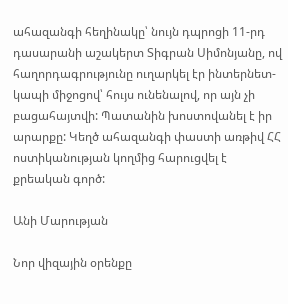ահազանգի հեղինակը՝ նույն դպրոցի 11-րդ դասարանի աշակերտ Տիգրան Սիմոնյանը, ով հաղորդագրությունը ուղարկել էր ինտերնետ-կապի միջոցով՝ հույս ունենալով, որ այն չի բացահայտվի: Պատանին խոստովանել է իր արարքը: Կեղծ ահազանգի փաստի առթիվ ՀՀ ոստիկանության կողմից հարուցվել է քրեական գործ:

Անի Մարության

Նոր վիզային օրենքը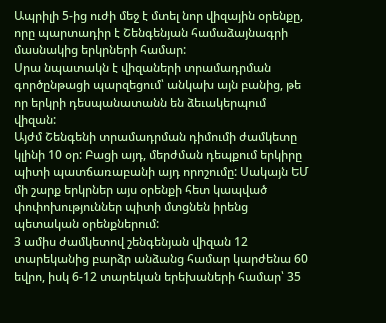Ապրիլի 5-ից ուժի մեջ է մտել նոր վիզային օրենքը, որը պարտադիր է Շենգենյան համաձայնագրի մասնակից երկրների համար:
Սրա նպատակն է վիզաների տրամադրման գործընթացի պարզեցում՝ անկախ այն բանից, թե որ երկրի դեսպանատանն են ձեւակերպում վիզան:
Այժմ Շենգենի տրամադրման դիմումի ժամկետը կլինի 10 օր: Բացի այդ, մերժման դեպքում երկիրը պիտի պատճառաբանի այդ որոշումը: Սակայն ԵՄ մի շարք երկրներ այս օրենքի հետ կապված փոփոխություններ պիտի մտցնեն իրենց պետական օրենքներում:
3 ամիս ժամկետով շենգենյան վիզան 12 տարեկանից բարձր անձանց համար կարժենա 60 եվրո, իսկ 6-12 տարեկան երեխաների համար՝ 35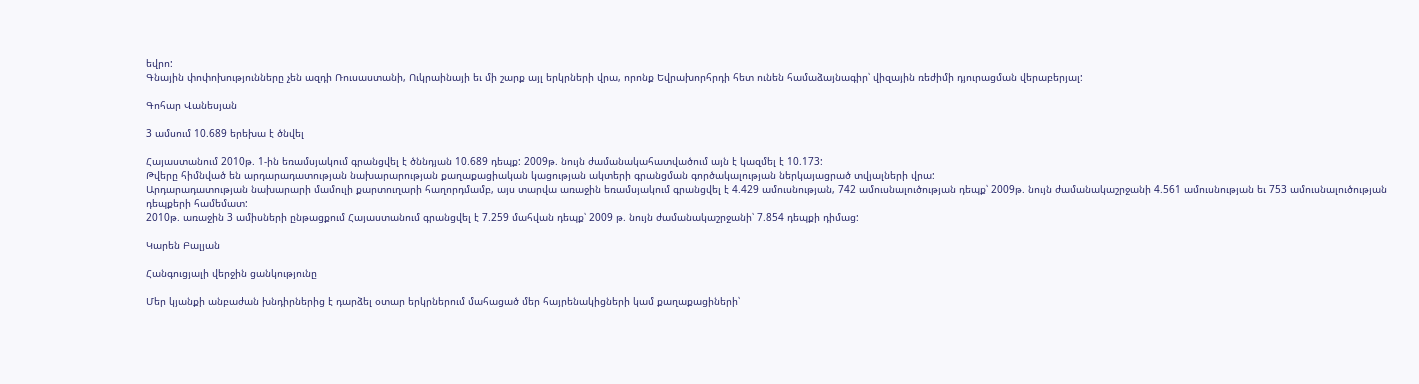եվրո:
Գնային փոփոխությունները չեն ազդի Ռուսաստանի, Ուկրաինայի եւ մի շարք այլ երկրների վրա, որոնք Եվրախորհրդի հետ ունեն համաձայնագիր՝ վիզային ռեժիմի դյուրացման վերաբերյալ:

Գոհար Վանեսյան

3 ամսում 10.689 երեխա է ծնվել

Հայաստանում 2010թ. 1-ին եռամսյակում գրանցվել է ծննդյան 10.689 դեպք: 2009թ. նույն ժամանակահատվածում այն է կազմել է 10.173:
Թվերը հիմնված են արդարադատության նախարարության քաղաքացիական կացության ակտերի գրանցման գործակալության ներկայացրած տվյալների վրա:
Արդարադատության նախարարի մամուլի քարտուղարի հաղորդմամբ, այս տարվա առաջին եռամսյակում գրանցվել է 4.429 ամուսնության, 742 ամուսնալուծության դեպք՝ 2009թ. նույն ժամանակաշրջանի 4.561 ամուսնության եւ 753 ամուսնալուծության դեպքերի համեմատ:
2010թ. առաջին 3 ամիսների ընթացքում Հայաստանում գրանցվել է 7.259 մահվան դեպք՝ 2009 թ. նույն ժամանակաշրջանի՝ 7.854 դեպքի դիմաց:

Կարեն Բալյան

Հանգուցյալի վերջին ցանկությունը

Մեր կյանքի անբաժան խնդիրներից է դարձել օտար երկրներում մահացած մեր հայրենակիցների կամ քաղաքացիների՝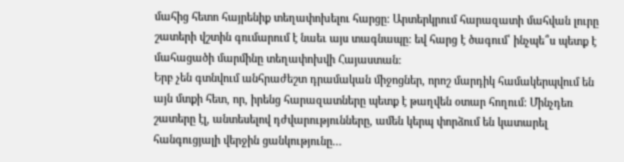մահից հետո հայրենիք տեղափոխելու հարցը: Արտերկրում հարազատի մահվան լուրը շատերի վշտին գումարում է նաեւ այս տագնապը: եվ հարց է ծագում՝ ինչպե՞ս պետք է մահացածի մարմինը տեղափոխվի Հայաստան:
Երբ չեն գտնվում անհրաժեշտ դրամական միջոցներ, որոշ մարդիկ համակերպվում են այն մտքի հետ, որ, իրենց հարազատները պետք է թաղվեն օտար հողում: Մինչդեռ շատերը էլ, անտեսելով դժվարությունները, ամեն կերպ փորձում են կատարել հանգուցյալի վերջին ցանկությունը…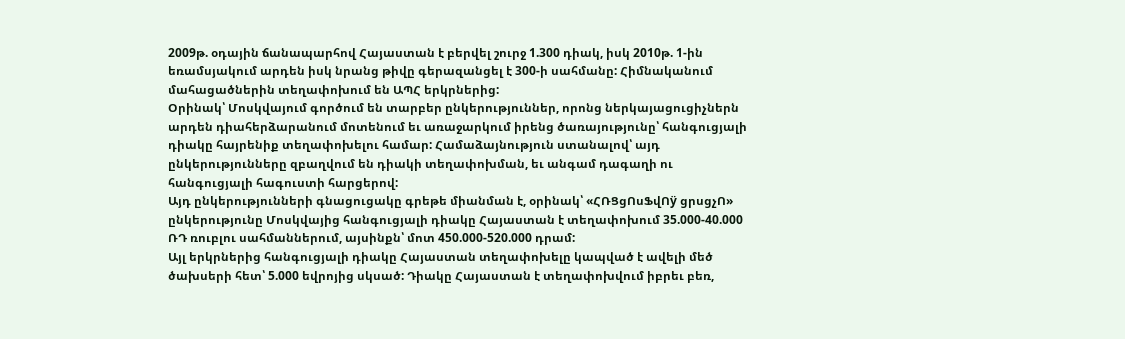2009թ. օդային ճանապարհով Հայաստան է բերվել շուրջ 1.300 դիակ, իսկ 2010թ. 1-ին եռամսյակում արդեն իսկ նրանց թիվը գերազանցել է 300-ի սահմանը: Հիմնականում մահացածներին տեղափոխում են ԱՊՀ երկրներից:
Օրինակ՝ Մոսկվայում գործում են տարբեր ընկերություններ, որոնց ներկայացուցիչներն արդեն դիահերձարանում մոտենում եւ առաջարկում իրենց ծառայությունը՝ հանգուցյալի դիակը հայրենիք տեղափոխելու համար: Համաձայնություն ստանալով՝ այդ ընկերությունները զբաղվում են դիակի տեղափոխման, եւ անգամ դագաղի ու հանգուցյալի հագուստի հարցերով:
Այդ ընկերությունների գնացուցակը գրեթե միանման է, օրինակ՝ «ՀՌՑցՈսՖվՈÿ ցրսցչՈ» ընկերությունը Մոսկվայից հանգուցյալի դիակը Հայաստան է տեղափոխում 35.000-40.000 ՌԴ ռուբլու սահմաններում, այսինքն՝ մոտ 450.000-520.000 դրամ:
Այլ երկրներից հանգուցյալի դիակը Հայաստան տեղափոխելը կապված է ավելի մեծ ծախսերի հետ՝ 5.000 եվրոյից սկսած: Դիակը Հայաստան է տեղափոխվում իբրեւ բեռ,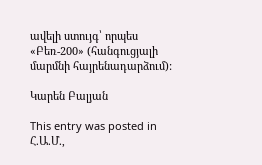ավելի ստույգ՝ որպես «Բեռ-200» (հանգուցյալի մարմնի հայրենադարձում):

Կարեն Բալյան

This entry was posted in Հ.Ա.Մ.,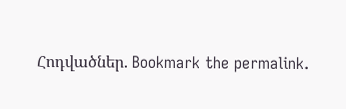Հոդվածներ. Bookmark the permalink.